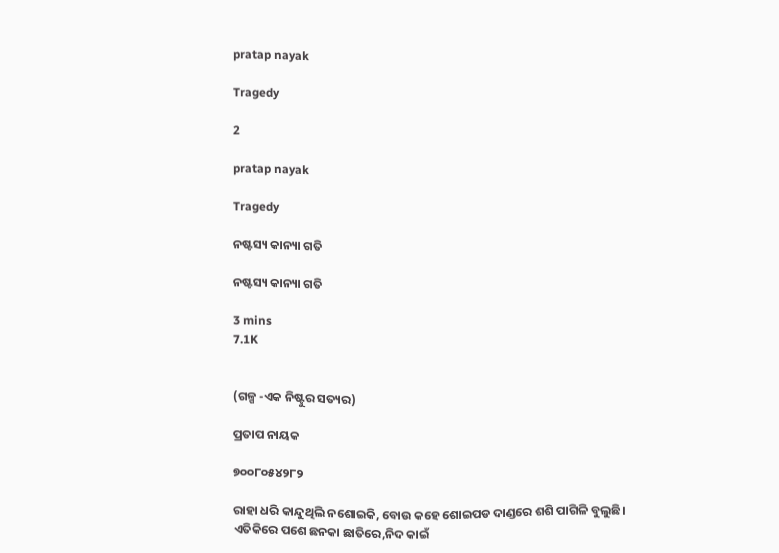pratap nayak

Tragedy

2

pratap nayak

Tragedy

ନଷ୍ଟସ୍ୟ କାନ୍ୟା ଗତି

ନଷ୍ଟସ୍ୟ କାନ୍ୟା ଗତି

3 mins
7.1K


(ଗଳ୍ପ -ଏକ ନିଷ୍ଟୁର ସତ୍ୟର)

ପ୍ରତାପ ନାୟକ

୭୦୦୮୦୫୪୨୮୨

ରାହା ଧରି କାନ୍ଦୁଥିଲି ନଶୋଇକି, ବୋଉ କହେ ଶୋଇପଡ ଦାଣ୍ଡରେ ଶଶି ପାଗିଳି ବୁଲୁଛି। ଏତିକିରେ ପଶେ ଛନକା ଛାତିରେ,ନିଦ କାଇଁ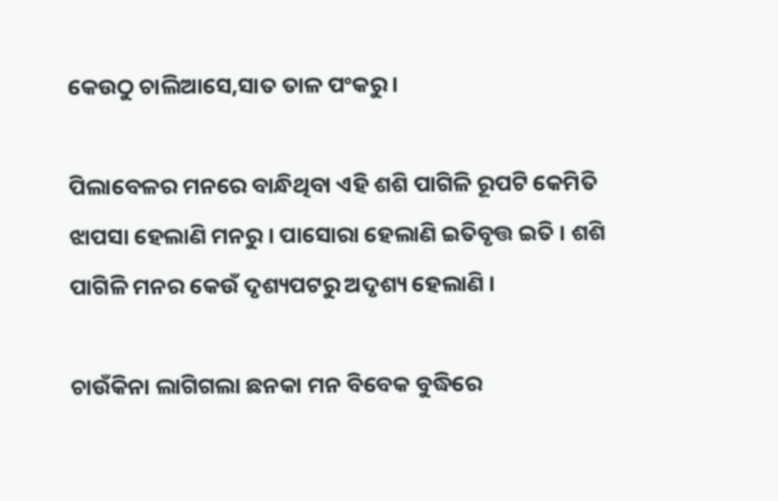କେଉଠୁ ଚାଲିଆସେ,ସାତ ତାଳ ପଂକରୁ ।

ପିଲାବେଳର ମନରେ ବାନ୍ଧିଥିବା ଏହି ଶଶି ପାଗିଳି ରୂପଟି କେମିତି ଝାପସା ହେଲାଣି ମନରୁ । ପାସୋରା ହେଲାଣି ଇତିବୃତ୍ତ ଇତି । ଶଶି ପାଗିଳି ମନର କେଉଁ ଦୃଶ୍ୟପଟରୁ ଅଦୃଶ୍ୟ ହେଲାଣି ।

ଚାଉଁକିନା ଲାଗିଗଲା ଛନକା ମନ ବିବେକ ବୁଦ୍ଧିରେ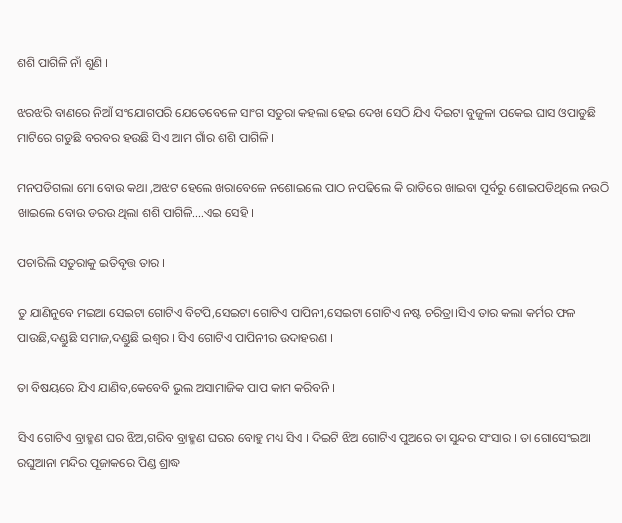ଶଶି ପାଗିଳି ନାଁ ଶୁଣି ।

ଝରଝରି ବାଣରେ ନିଆଁ ସଂଯୋଗପରି ଯେତେବେଳେ ସାଂଗ ସତୁରା କହଲା ହେଇ ଦେଖ ସେଠି ଯିଏ ଦିଇଟା ବୁଜୁଳା ପକେଇ ଘାସ ଓପାଡୁଛି ମାଟିରେ ଗଡୁଛି ବରବର ହଉଛି ସିଏ ଆମ ଗାଁର ଶଶି ପାଗିଳି ।

ମନପଡିଗଲା ମୋ ବୋଉ କଥା ,ଅଝଟ ହେଲେ ଖରାବେଳେ ନଶୋଇଲେ ପାଠ ନପଢିଲେ କି ରାତିରେ ଖାଇବା ପୂର୍ବରୁ ଶୋଇପଡିଥିଲେ ନଉଠି ଖାଇଲେ ବୋଉ ଡରଉ ଥିଲା ଶଶି ପାଗିଳି....ଏଇ ସେହି ।

ପଚାରିଲି ସତୁରାକୁ ଇତିବୃତ୍ତ ତାର ।

ତୁ ଯାଣିନୁବେ ମଇଆ ସେଇଟା ଗୋଟିଏ ବିଟପି,ସେଇଟା ଗୋଟିଏ ପାପିନୀ,ସେଇଟା ଗୋଟିଏ ନଷ୍ଟ ଚରିତ୍ରା।ସିଏ ତାର କଲା କର୍ମର ଫଳ ପାଉଛି,ଦଣ୍ଡୁଛି ସମାଜ,ଦଣ୍ଡୁଛି ଇଶ୍ୱର । ସିଏ ଗୋଟିଏ ପାପିନୀର ଉଦାହରଣ ।

ତା ବିଷୟରେ ଯିଏ ଯାଣିବ,କେବେବି ଭୁଲ ଅସାମାଜିକ ପାପ କାମ କରିବନି ।

ସିଏ ଗୋଟିଏ ବ୍ରାହ୍ମଣ ଘର ଝିଅ,ଗରିବ ବ୍ରାହ୍ମଣ ଘରର ବୋହୁ ମଧ୍ୟ ସିଏ । ଦିଇଟି ଝିଅ ଗୋଟିଏ ପୁଅରେ ତା ସୁନ୍ଦର ସଂସାର । ତା ଗୋସେଂଇଆ ରଘୁଆନା ମନ୍ଦିର ପୂଜାକରେ ପିଣ୍ଡ ଶ୍ରାଦ୍ଧ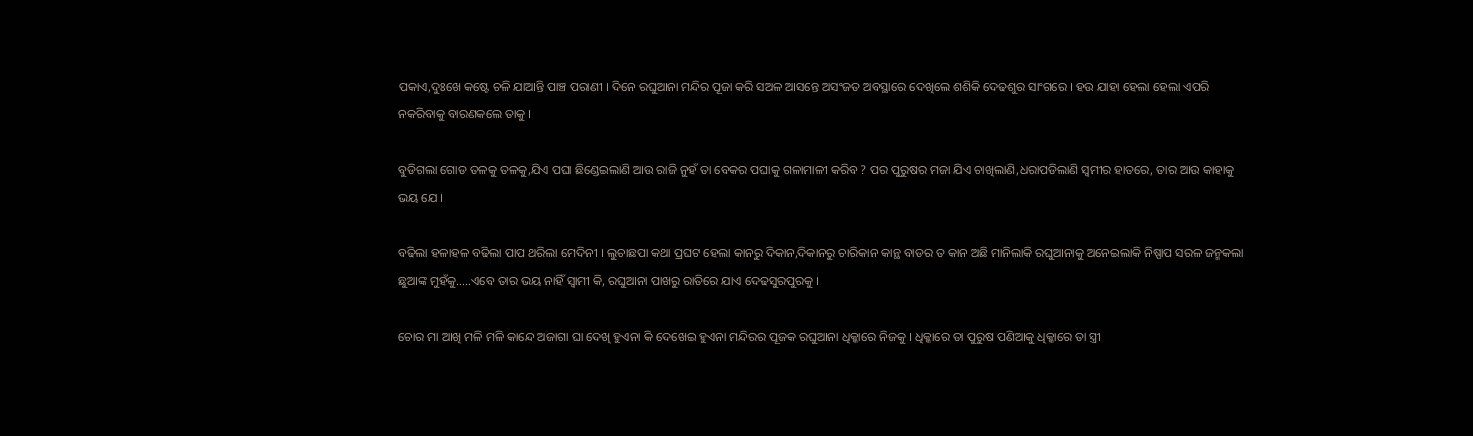ପକାଏ,ଦୁଃଖେ କଷ୍ଟେ ଚଳି ଯାଆନ୍ତି ପାଞ୍ଚ ପରାଣୀ । ଦିନେ ରଘୁଆନା ମନ୍ଦିର ପୂଜା କରି ସଅଳ ଆସନ୍ତେ ଅସଂଜତ ଅବସ୍ଥାରେ ଦେଖିଲେ ଶଶିକି ଦେଢଶୁର ସାଂଗରେ । ହଉ ଯାହା ହେଲା ହେଲା ଏପରି ନକରିବାକୁ ବାରଣକଲେ ତାକୁ ।

ବୁଡିଗଲା ଗୋଡ ତଳକୁ ତଳକୁ,ଯିଏ ପଘା ଛିଣ୍ଡେଇଲାଣି ଆଉ ରାଜି ନୁହଁ ତା ବେକର ପଘାକୁ ଗଳାମାଳୀ କରିବ ? ପର ପୁରୁଷର ମଜା ଯିଏ ଚାଖିଲାଣି,ଧରାପଡିଲାଣି ସ୍ୱମୀର ହାତରେ, ତାର ଆଉ କାହାକୁ ଭୟ ଯେ ।

ବଢିଲା ହଳାହଳ ବଢିଲା ପାପ ଥରିଲା ମେଦିନୀ । ଲୁଚାଛପା କଥା ପ୍ରଘଟ ହେଲା କାନରୁ ଦିକାନ,ଦିକାନରୁ ଚାରିକାନ କାନ୍ଥ ବାଡର ତ କାନ ଅଛି ମାନିଲାକି ରଘୁଆନାକୁ ଅନେଇଲାକି ନିଷ୍ପାପ ସରଳ ଜନ୍ମକଲା ଛୁଆଙ୍କ ମୁହଁକୁ.....ଏବେ ତାର ଭୟ ନାହିଁ ସ୍ୱାମୀ କି, ରଘୁଆନା ପାଖରୁ ରାତିରେ ଯାଏ ଦେଢସୁରପୁରକୁ ।

ଚୋର ମା ଆଖି ମଳି ମଳି କାନ୍ଦେ ଅଜାଗା ଘା ଦେଖି ହୁଏନା କି ଦେଖେଇ ହୁଏନା ମନ୍ଦିରର ପୂଜକ ରଘୁଆନା ଧିକ୍କାରେ ନିଜକୁ । ଧିକ୍କାରେ ତା ପୁରୁଷ ପଣିଆକୁ ଧିକ୍କାରେ ତା ସ୍ତ୍ରୀ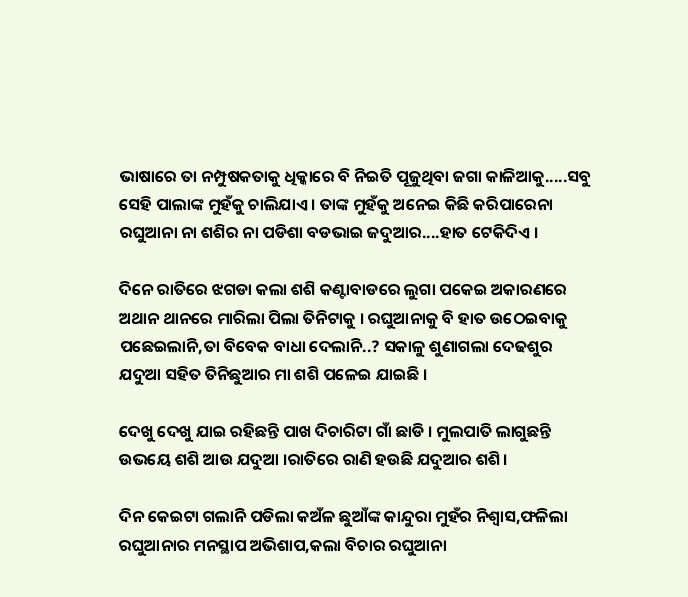ଭାଷାରେ ତା ନମ୍ପୁଷକତାକୁ ଧିକ୍କାରେ ବି ନିଇତି ପୂଜୁଥିବା ଜଗା କାଳିଆକୁ.....ସବୁ ସେହି ପାଲାଙ୍କ ମୁହଁକୁ ଚାଲିଯାଏ । ତାଙ୍କ ମୁହଁକୁ ଅନେଇ କିଛି କରିପାରେନା ରଘୁଆନା ନା ଶଶିର ନା ପଡିଶା ବଡଭାଇ ଜଦୁଆର....ହାତ ଟେକିଦିଏ ।

ଦିନେ ରାତିରେ ଝଗଡା କଲା ଶଶି କଣ୍ଟାବାଡରେ ଲୁଗା ପକେଇ ଅକାରଣରେ ଅଥାନ ଥାନରେ ମାରିଲା ପିଲା ତିନିଟାକୁ । ରଘୁଆନାକୁ ବି ହାତ ଉଠେଇବାକୁ ପଛେଇଲାନି,ତା ବିବେକ ବାଧା ଦେଲାନି..? ସକାଳୁ ଶୁଣାଗଲା ଦେଢଶୁର ଯଦୁଆ ସହିତ ତିନିଛୁଆର ମା ଶଶି ପଳେଇ ଯାଇଛି ।

ଦେଖୁ ଦେଖୁ ଯାଇ ରହିଛନ୍ତି ପାଖ ଦିଚାରିଟା ଗାଁ ଛାଡି । ମୁଲପାତି ଲାଗୁଛନ୍ତି ଉଭୟେ ଶଶି ଆଉ ଯଦୁଆ ।ରାତିରେ ରାଣି ହଉଛି ଯଦୁଆର ଶଶି।

ଦିନ କେଇଟା ଗଲାନି ପଡିଲା କଅଁଳ ଛୁଆଁଙ୍କ କାନ୍ଦୁରା ମୁହଁର ନିଶ୍ୱାସ,ଫଳିଲା ରଘୁଆନାର ମନସ୍ଥାପ ଅଭିଶାପ,କଲା ବିଚାର ରଘୁଆନା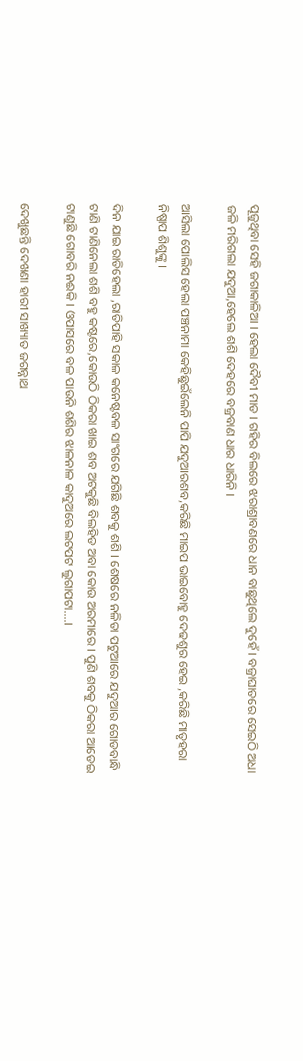ପୂଜୁଥିବା ସେହି ଜଗାକାଳିଆ । ହେଲା ଦୈବୀ ମାଡ । ଗହିର ବିଲରେ ଝରାଶ୍ରାବଣରେ ଧାନ ବାଛୁଥିଲେ ଦୁହେଁ । ବଜ୍ରାଘାତରେ ସେଇଠି ଅଧା ଜଳି ମରିଗଲା ଯଦୁଆ,ହେଲେ ଶଶି ଦେହରେ ବଜ୍ରବାଣ ଧାର ଧାରିନି ।

ଆସିଲା ପୋଲିସ ହେଲା ପଞ୍ଚନାମା କେହିଛୁଇଁଲେନି ପାପି ଯଦୁଆରଶବ,କରିଛି ମାଇପ ଭାଇବୋହୁ ଦେଢଶୁର ହେଇ ,କରିଛି ମାତୃହରା ନିଷ୍ପାପ ଶିଶୁଙ୍କୁ ।

ଦିନ ଯାଇ ରାତିହେଲା ,ରାତିପାହି ସକାଳ କନେଷ୍ଟବଳ ସାଂଗରେ ଯଗିଛି ଶବକୁ ଶଶି । ଶେଷରେ ନଳିତା ପଟୁଆରେ ଯଦୁଆର ଗୋଡବାନ୍ଧି ଟାଣି ଟାଣିନେଲା ଶଶି ବହୁ କଷ୍ଟରେ,କୋଉଠି ଠିକରା ଖାଇ ଶବ ଅଟକୁଛି ବିଲହିଡ ଅବା କୋଉ ଅରମାରେ । ପୁଣି ଶବକୁ ଠିକରା ଆଡେଇ ଟାଣୁଛି ଗୋବରି ନଈକି । ଓପାସରେ ବଳ ପାଉନି ଶଶିର ଝାଳନାଳ କାଦୁଅରେ ଲଟପଟ ଲୁଗାପଟା....।

ଦେଖୁଛନ୍ତି ଦେଖଣା ହାରୀ ସାଖ୍ୟାତ ଜଗନ୍ନାଥ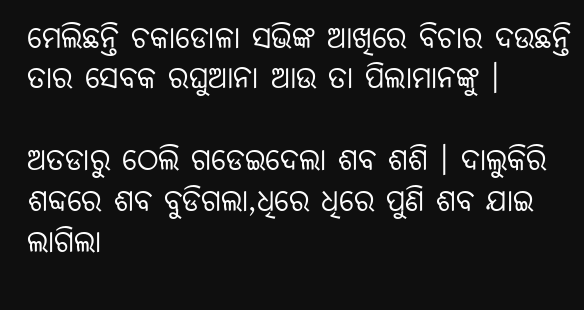ମେଲିଛନ୍ତି ଚକାଡୋଳା ସଭିଙ୍କ ଆଖିରେ ବିଚାର ଦଉଛନ୍ତି ତାର ସେବକ ରଘୁଆନା ଆଉ ତା ପିଲାମାନଙ୍କୁ ।

ଅତଡାରୁ ଠେଲି ଗଡେଇଦେଲା ଶବ ଶଶି । ଦାଲୁକିରି ଶବ୍ଦରେ ଶବ ବୁଡିଗଲା,ଧିରେ ଧିରେ ପୁଣି ଶବ ଯାଇ ଲାଗିଲା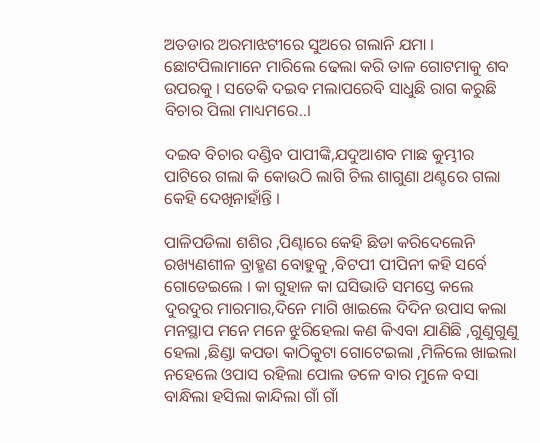ଅତଡାର ଅରମାଝଟୀରେ ସୁଅରେ ଗଲାନି ଯମା । ଛୋଟପିଲାମାନେ ମାରିଲେ ଢେଲା କରି ତାଳ ଗୋଟମାକୁ ଶବ ଉପରକୁ । ସତେକି ଦଇବ ମଲାପରେବି ସାଧୁଛି ରାଗ କରୁଛି ବିଚାର ପିଲା ମାଧ୍ୟମରେ..।

ଦଇବ ବିଚାର ଦଣ୍ଡିବ ପାପୀଙ୍କି,ଯଦୁଆଶବ ମାଛ କୁମ୍ଭୀର ପାଟିରେ ଗଲା କି କୋଉଠି ଲାଗି ଚିଲ ଶାଗୁଣା ଥଣ୍ଟରେ ଗଲା କେହି ଦେଖିନାହାଁନ୍ତି ।

ପାଳିପଡିଲା ଶଶିର ,ପିଣ୍ଢାରେ କେହି ଛିଡା କରିଦେଲେନି ରଖ୍ୟଣଶୀଳ ବ୍ରାହ୍ମଣ ବୋହୁକୁ ,ବିଟପୀ ପୀପିନୀ କହି ସର୍ବେ ଗୋଡେଇଲେ । କା ଗୁହାଳ କା ଘସିଭାଡି ସମସ୍ତେ କଲେ ଦୁରଦୁର ମାରମାର,ଦିନେ ମାଗି ଖାଇଲେ ଦିଦିନ ଉପାସ କଲା ମନସ୍ଥାପ ମନେ ମନେ ଝୁରିହେଲା କଣ କିଏବା ଯାଣିଛି ,ଗୁଣୁଗୁଣୁ ହେଲା ,ଛିଣ୍ଡା କପଡା କାଠିକୁଟା ଗୋଟେଇଲା ,ମିଳିଲେ ଖାଇଲା ନହେଲେ ଓପାସ ରହିଲା ପୋଲ ତଳେ ବାର ମୁଳେ ବସା ବାନ୍ଧିଲା ହସିଲା କାନ୍ଦିଲା ଗାଁ ଗାଁ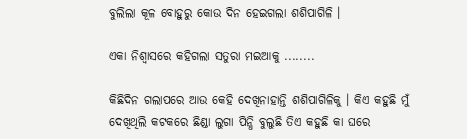ବୁଲିଲା କୂଳ ବୋହୁରୁ କୋଉ ଦିନ ହେଇଗଲା ଶଶିପାଗିଳି ।

ଏକା ନିଶ୍ୱାସରେ କହିଗଲା ସତୁରା ମଇଆକୁ ........

କିଛିଦିନ ଗଲାପରେ ଆଉ କେହି ଦେଖିନାହାନ୍ତି ଶଶିପାଗିଳିକୁ । କିଏ କହୁଛି ମୁଁ ଦେଖିଥିଲି କଟକରେ ଛିଣ୍ଡା ଲୁଗା ପିନ୍ଧି ବୁଲୁଛି ତିଏ କହୁଛି କା ଘରେ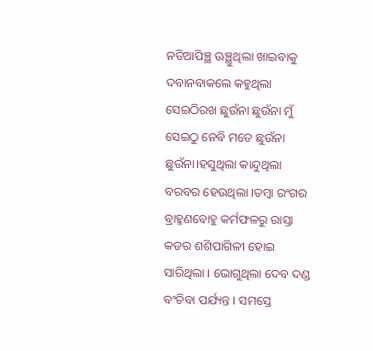ନଡିଆପିଞ୍ଛ ଊଞ୍ଛୁଥିଲା ଖାଇବାକୁ ଦବାନବାକଲେ କହୁଥିଲା ସେଇଠିରଖ ଛୁଉଁନା ଛୁଉଁନା ମୁଁ ସେଇଠୁ ନେବି ମତେ ଛୁଉଁନା ଛୁଉଁନା।ହସୁଥିଲା କାନ୍ଦୁଥିଲା ବରବର ହେଉଥିଲା ।ତମ୍ବା ରଂଗର ବ୍ରାହ୍ମଣବୋହୁ କର୍ମଫଳରୁ ରାସ୍ତା କଡର ଶଶିପାଗିଳୀ ହୋଇ ସାରିଥିଲା । ଭୋଗୁଥିଲା ଦେବ ଦଣ୍ଡ ବଂଚିବା ପର୍ଯ୍ୟନ୍ତ । ସମସ୍ତେ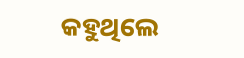କହୁଥିଲେ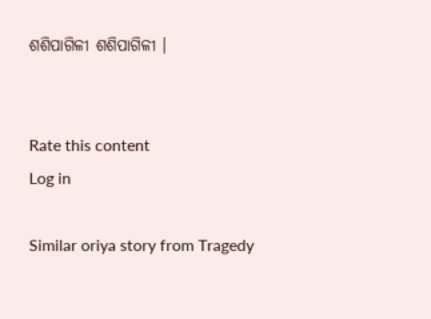ଶଶିପାଗିଳୀ ଶଶିପାଗିଳୀ ।


Rate this content
Log in

Similar oriya story from Tragedy